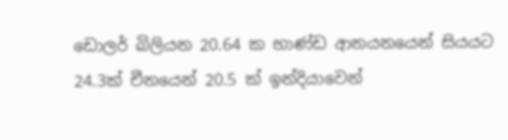ඩොලර් බිලියන 20.64 ක භාණ්ඩ ආනයනයෙන් සියයට 24.3ක් චීනයෙන් 20.5 ක් ඉන්දියාවෙන්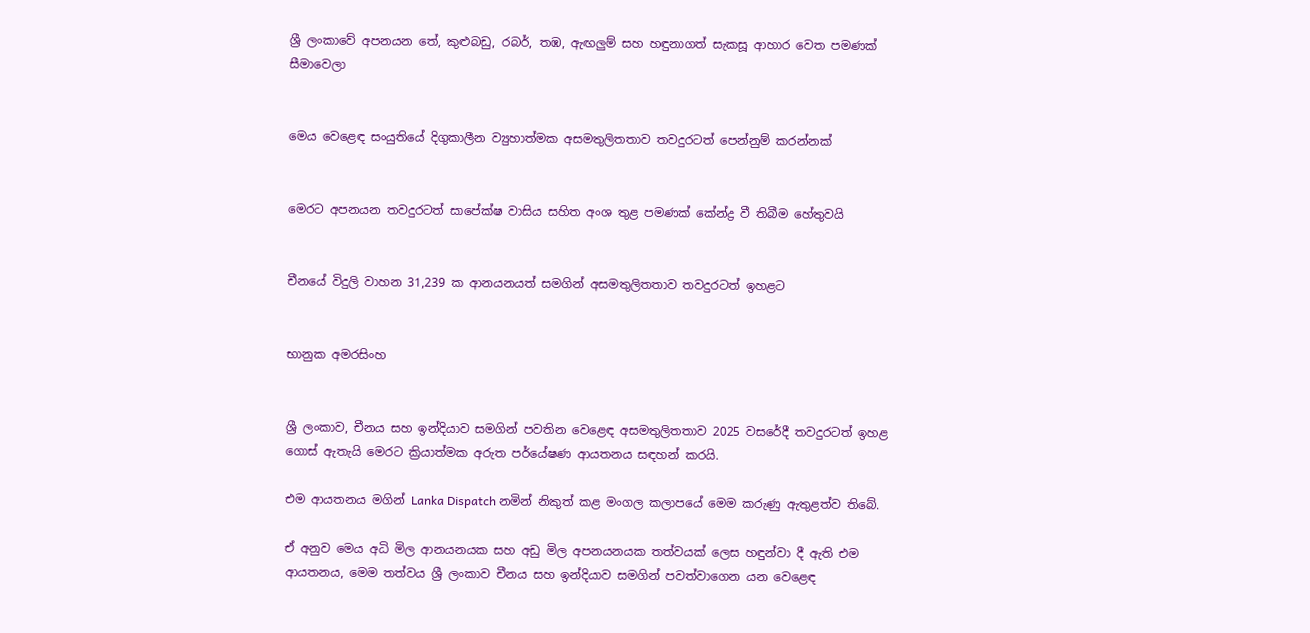ශ්‍රී ලංකාවේ අපනයන තේ, කුළුබඩු, රබර්, තඹ, ඇඟලු‍ම් සහ හඳුනාගත් සැකසූ ආහාර වෙත පමණක් සීමාවෙලා


මෙය වෙළෙඳ සංයුතියේ දිගුකාලීන ව්‍යුහාත්මක අසමතුලිතතාව තවදුරටත් පෙන්නුම් කරන්නක්


මෙරට අපනයන තවදුරටත් සාපේක්ෂ වාසිය සහිත අංශ තුළ පමණක් කේන්ද්‍ර වී තිබීම හේතුවයි


චීනයේ විදුලි වාහන 31,239 ක ආනයනයත් සමගින් අසමතුලිතතාව තවදුරටත් ඉහළට


භානුක අමරසිංහ


ශ්‍රී ලංකාව, චීනය සහ ඉන්දියාව සමගින් පවතින වෙළෙඳ අසමතුලිතතාව 2025 වසරේදී තවදුරටත් ඉහළ ගොස් ඇතැයි මෙරට ක්‍රියාත්මක අරුත පර්‌යේෂණ ආයතනය සඳහන් කරයි.

එම ආයතනය මගින් Lanka Dispatch නමින් නිකුත් කළ මංගල කලාපයේ මෙම කරුණු ඇතුළත්ව තිබේ.

ඒ අනුව මෙය අධි මිල ආනයනයක සහ අඩු මිල අපනයනයක තත්වයක් ලෙස හඳුන්වා දී ඇති එම ආයතනය, මෙම තත්වය ශ්‍රී ලංකාව චීනය සහ ඉන්දියාව සමගින් පවත්වාගෙන යන වෙළෙඳ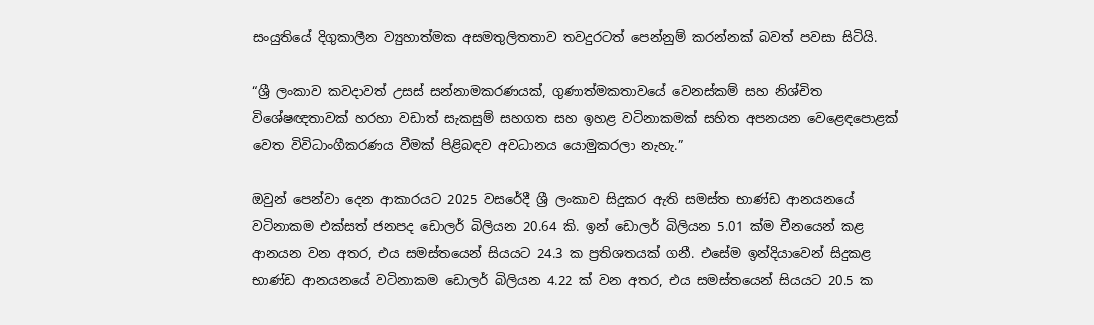සංයුතියේ දිගුකාලීන ව්‍යුහාත්මක අසමතුලිතතාව තවදුරටත් පෙන්නුම් කරන්නක් බවත් පවසා සිටියි.

“ශ්‍රී ලංකාව කවදාවත් උසස් සන්නාමකරණයක්, ගුණාත්මකතාවයේ වෙනස්කම් සහ නිශ්චිත විශේෂඥතාවක් හරහා වඩාත් සැකසුම් සහගත සහ ඉහළ වටිනාකමක් සහිත අපනයන වෙළෙඳපොළක් වෙත විවිධාංගීකරණය වීමක් පිළිබඳව අවධානය යොමුකරලා නැහැ.”

ඔවුන් පෙන්වා දෙන ආකාරයට 2025 වසරේදී ශ්‍රී ලංකාව සිදුකර ඇති සමස්ත භාණ්ඩ ආනයනයේ වටිනාකම එක්සත් ජනපද ඩොලර් බිලියන 20.64 කි. ඉන් ඩොලර් බිලියන 5.01 ක්ම චීනයෙන් කළ ආනයන වන අතර, එය සමස්තයෙන් සියයට 24.3 ක ප්‍රතිශතයක් ගනී. එසේම ඉන්දියාවෙන් සිදුකළ භාණ්ඩ ආනයනයේ වටිනාකම ඩොලර් බිලියන 4.22 ක් වන අතර, එය සමස්තයෙන් සියයට 20.5 ක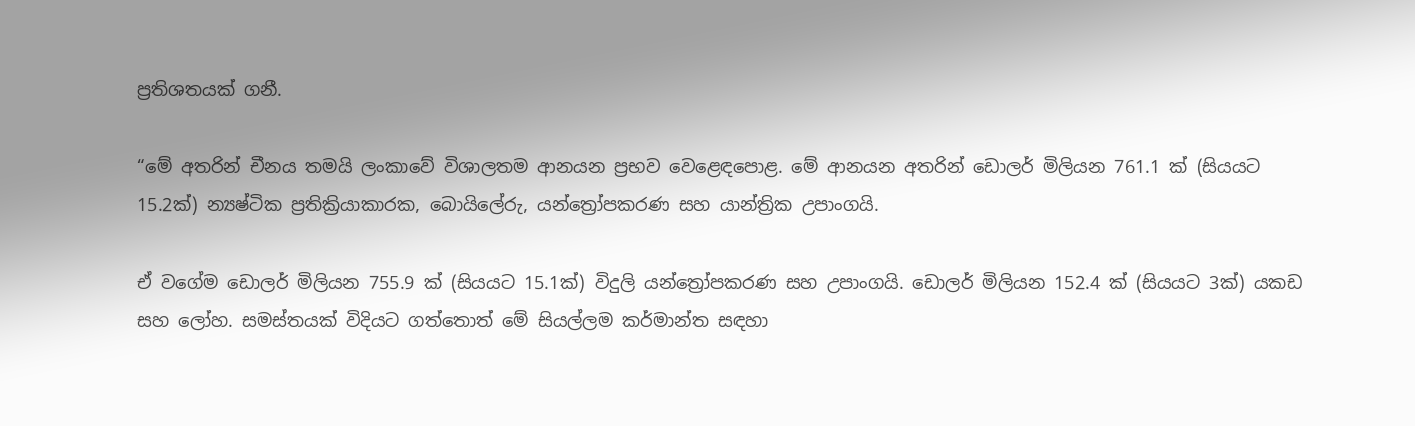ප්‍රතිශතයක් ගනී.

“මේ අතරින් චීනය තමයි ලංකාවේ විශාලතම ආනයන ප්‍රභව වෙළෙඳපොළ. මේ ආනයන අතරින් ඩොලර් මිලියන 761.1 ක් (සියයට 15.2ක්) න්‍යෂ්ටික ප්‍රතික්‍රියාකාරක, බොයිලේරු, යන්ත්‍රෝපකරණ සහ යාන්ත්‍රික උපාංගයි.

ඒ වගේම ඩොලර් මිලියන 755.9 ක් (සියයට 15.1ක්) විදුලි යන්ත්‍රෝපකරණ සහ උපාංගයි. ඩොලර් මිලියන 152.4 ක් (සියයට 3ක්) යකඩ සහ ලෝහ. සමස්තයක් විදියට ගත්තොත් මේ සියල්ලම කර්මාන්ත සඳහා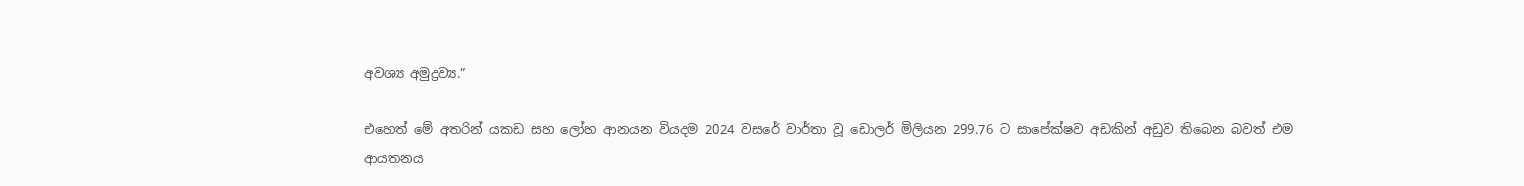අවශ්‍ය අමුද්‍රව්‍ය.”

එහෙත් මේ අතරින් යකඩ සහ ලෝහ ආනයන වියදම 2024 වසරේ වාර්තා වූ ඩොලර් මිලියන 299.76 ට සාපේක්ෂව අඩකින් අඩුව තිබෙන බවත් එම ආයතනය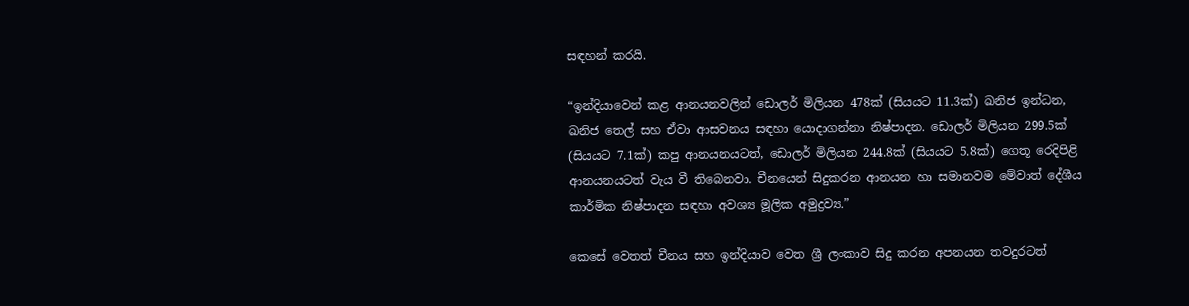සඳහන් කරයි.

“ඉන්දියාවෙන් කළ ආනයනවලින් ඩොලර් මිලියන 478ක් (සියයට 11.3ක්) ඛනිජ ඉන්ධන, ඛනිජ තෙල් සහ ඒවා ආසවනය සඳහා යොදාගන්නා නිෂ්පාදන. ඩොලර් මිලියන 299.5ක් (සියයට 7.1ක්) කපු ආනයනයටත්, ඩොලර් මිලියන 244.8ක් (සියයට 5.8ක්) ගෙතූ රෙදිපිළි ආනයනයටත් වැය වී තිබෙනවා. චීනයෙන් සිදුකරන ආනයන හා සමානවම මේවාත් දේශීය කාර්මික නිෂ්පාදන සඳහා අවශ්‍ය මූලික අමුද්‍රව්‍ය.”

කෙසේ වෙතත් චීනය සහ ඉන්දියාව වෙත ශ්‍රී ලංකාව සිදු කරන අපනයන තවදුරටත්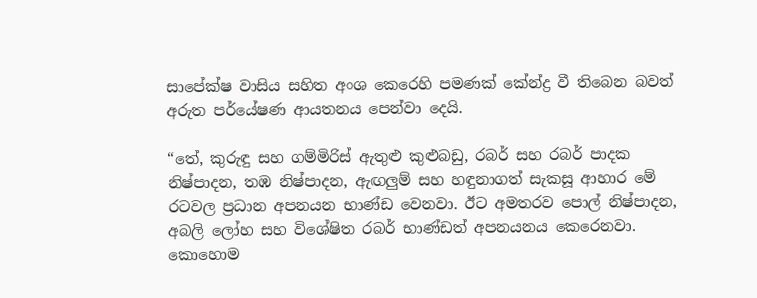සාපේක්ෂ වාසිය සහිත අංශ කෙරෙහි පමණක් කේන්ද්‍ර වී තිබෙන බවත් අරුත පර්‌යේෂණ ආයතනය පෙන්වා දෙයි.

“තේ, කුරුඳු සහ ගම්මිරිස් ඇතුළු කුළුබඩු, රබර් සහ රබර් පාදක නිෂ්පාදන, තඹ නිෂ්පාදන, ඇඟලු‍ම් සහ හඳුනාගත් සැකසූ ආහාර මේ රටවල ප්‍රධාන අපනයන භාණ්ඩ වෙනවා. ඊට අමතරව පොල් නිෂ්පාදන, අබලි ලෝහ සහ විශේෂිත රබර් භාණ්ඩත් අපනයනය කෙරෙනවා. කොහොම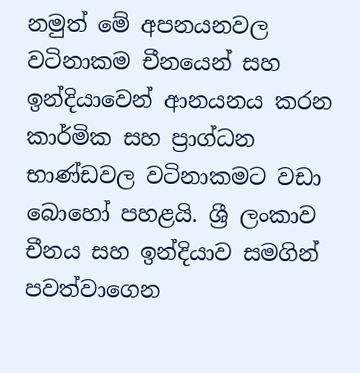නමුත් මේ අපනයනවල වටිනාකම චීනයෙන් සහ ඉන්දියාවෙන් ආනයනය කරන කාර්මික සහ ප්‍රාග්ධන භාණ්ඩවල වටිනාකමට වඩා බොහෝ පහළයි. ශ්‍රී ලංකාව චීනය සහ ඉන්දියාව සමගින් පවත්වාගෙන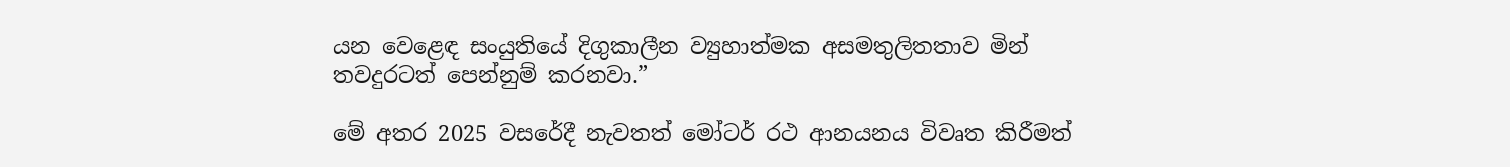යන වෙළෙඳ සංයුතියේ දිගුකාලීන ව්‍යුහාත්මක අසමතුලිතතාව මින් තවදුරටත් පෙන්නුම් කරනවා.”

මේ අතර 2025 වසරේදී නැවතත් මෝටර් රථ ආනයනය විවෘත කිරීමත්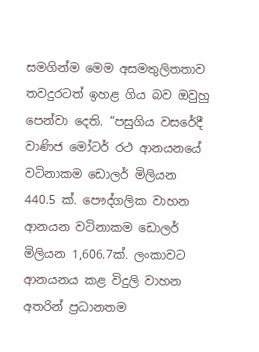සමගින්ම මෙම අසමතුලිතතාව තවදුරටත් ඉහළ ගිය බව ඔවුහු පෙන්වා දෙති. “පසුගිය වසරේදී වාණිජ මෝටර් රථ ආනයනයේ වටිනාකම ඩොලර් මිලියන 440.5 ක්. පෞද්ගලික වාහන ආනයන වටිනාකම ඩොලර් මිලියන 1,606.7ක්. ලංකාවට ආනයනය කළ විදුලි වාහන අතරින් ප්‍රධානතම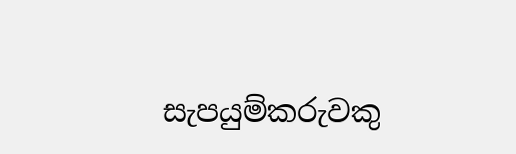සැපයුම්කරුවකු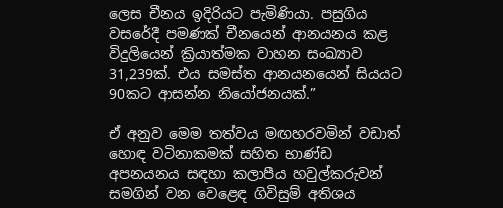ලෙස චීනය ඉදිරියට පැමිණියා. පසුගිය වසරේදී පමණක් චීනයෙන් ආනයනය කළ විදුලියෙන් ක්‍රියාත්මක වාහන සංඛ්‍යාව 31,239ක්. එය සමස්ත ආනයනයෙන් සියයට 90කට ආසන්න නියෝජනයක්.”

ඒ අනුව මෙම තත්වය මඟහරවමින් වඩාත් හොඳ වටිනාකමක් සහිත භාණ්ඩ අපනයනය සඳහා කලාපීය හවුල්කරුවන් සමගින් වන වෙළෙඳ ගිවිසුම් අතිශය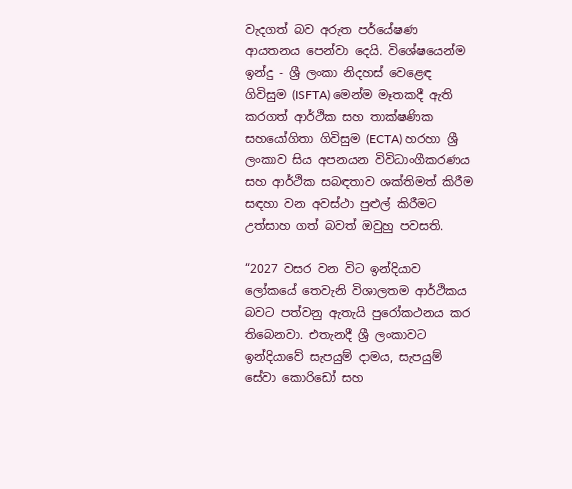වැදගත් බව අරුත පර්‌යේෂණ ආයතනය පෙන්වා දෙයි. විශේෂයෙන්ම ඉන්දු - ශ්‍රී ලංකා නිදහස් වෙළෙඳ ගිවිසුම (ISFTA) මෙන්ම මෑතකදී ඇති කරගත් ආර්ථික සහ තාක්ෂණික සහයෝගිතා ගිවිසුම (ECTA) හරහා ශ්‍රී ලංකාව සිය අපනයන විවිධාංගීකරණය සහ ආර්ථික සබඳතාව ශක්තිමත් කිරීම සඳහා වන අවස්ථා පුළුල් කිරීමට උත්සාහ ගත් බවත් ඔවුහු පවසති.

“2027 වසර වන විට ඉන්දියාව ලෝකයේ තෙවැනි විශාලතම ආර්ථිකය බවට පත්වනු ඇතැයි පුරෝකථනය කර තිබෙනවා. එතැනදී ශ්‍රී ලංකාවට ඉන්දියාවේ සැපයුම් දාමය, සැපයුම් සේවා කොරිඩෝ සහ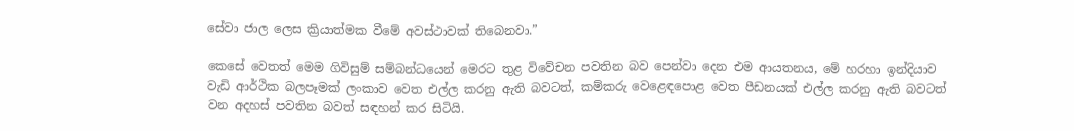සේවා ජාල ලෙස ක්‍රියාත්මක වීමේ අවස්ථාවක් තිබෙනවා.”

කෙසේ වෙතත් මෙම ගිවිසුම් සම්බන්ධයෙන් මෙරට තුළ විවේචන පවතින බව පෙන්වා දෙන එම ආයතනය, මේ හරහා ඉන්දියාව වැඩි ආර්ථික බලපෑමක් ලංකාව වෙත එල්ල කරනු ඇති බවටත්, කම්කරු වෙළෙඳපොළ වෙත පීඩනයක් එල්ල කරනු ඇති බවටත් වන අදහස් පවතින බවත් සඳහන් කර සිටියි.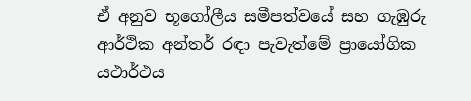ඒ අනුව භූගෝලීය සමීපත්වයේ සහ ගැඹුරු ආර්ථික අන්තර් රඳා පැවැත්මේ ප්‍රායෝගික යථාර්ථය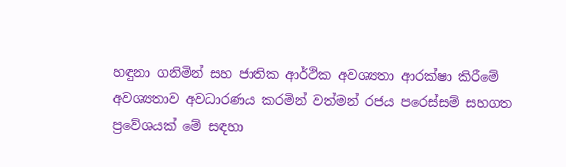හඳුනා ගනිමින් සහ ජාතික ආර්ථික අවශ්‍යතා ආරක්ෂා කිරීමේ අවශ්‍යතාව අවධාරණය කරමින් වත්මන් රජය පරෙස්සම් සහගත ප්‍රවේශයක් මේ සඳහා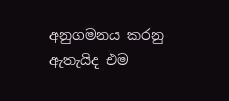අනුගමනය කරනු ඇතැයිද එම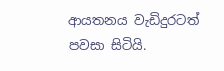ආයතනය වැඩිදුරටත් පවසා සිටියි.